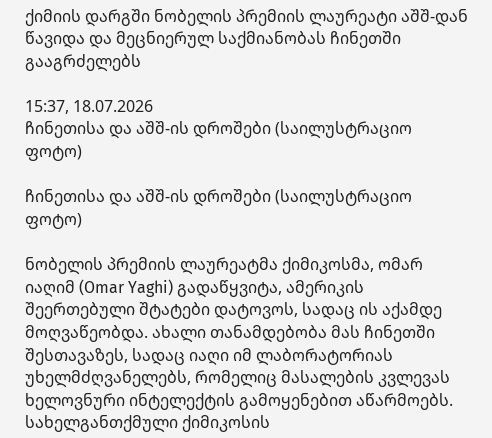ქიმიის დარგში ნობელის პრემიის ლაურეატი აშშ-დან წავიდა და მეცნიერულ საქმიანობას ჩინეთში გააგრძელებს

15:37, 18.07.2026
ჩინეთისა და აშშ-ის დროშები (საილუსტრაციო ფოტო)

ჩინეთისა და აშშ-ის დროშები (საილუსტრაციო ფოტო)

ნობელის პრემიის ლაურეატმა ქიმიკოსმა, ომარ იაღიმ (Omar Yaghi) გადაწყვიტა, ამერიკის შეერთებული შტატები დატოვოს, სადაც ის აქამდე მოღვაწეობდა. ახალი თანამდებობა მას ჩინეთში შესთავაზეს, სადაც იაღი იმ ლაბორატორიას უხელმძღვანელებს, რომელიც მასალების კვლევას ხელოვნური ინტელექტის გამოყენებით აწარმოებს. სახელგანთქმული ქიმიკოსის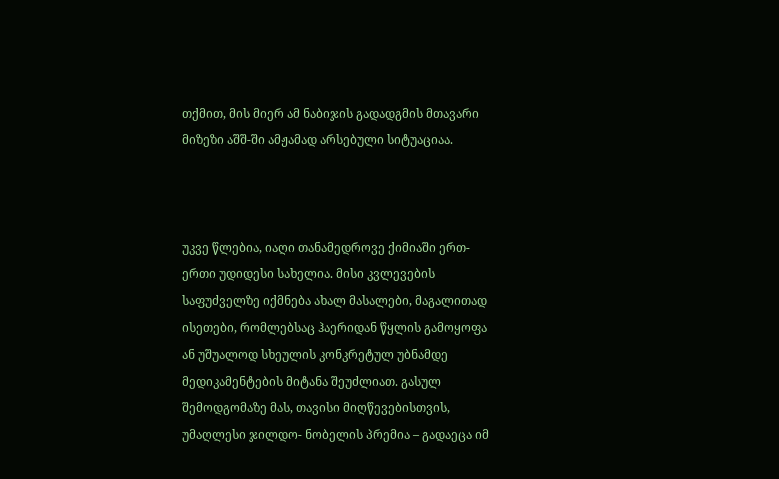თქმით, მის მიერ ამ ნაბიჯის გადადგმის მთავარი მიზეზი აშშ-ში ამჟამად არსებული სიტუაციაა.



უკვე წლებია, იაღი თანამედროვე ქიმიაში ერთ-ერთი უდიდესი სახელია. მისი კვლევების საფუძველზე იქმნება ახალ მასალები, მაგალითად ისეთები, რომლებსაც ჰაერიდან წყლის გამოყოფა ან უშუალოდ სხეულის კონკრეტულ უბნამდე მედიკამენტების მიტანა შეუძლიათ. გასულ შემოდგომაზე მას, თავისი მიღწევებისთვის, უმაღლესი ჯილდო- ნობელის პრემია – გადაეცა იმ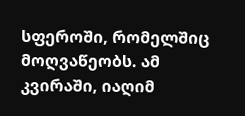სფეროში, რომელშიც მოღვაწეობს. ამ კვირაში, იაღიმ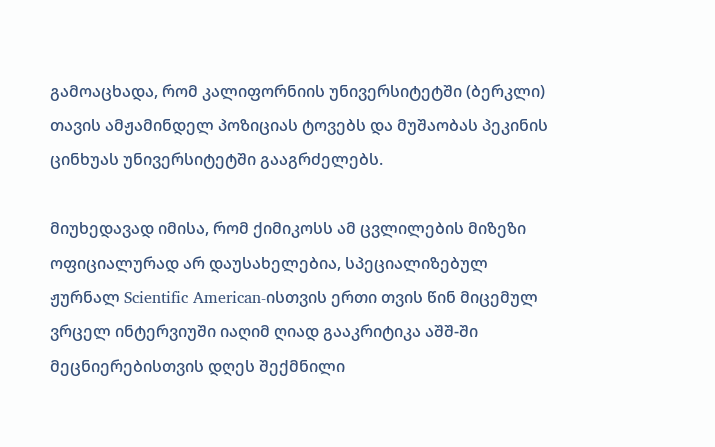გამოაცხადა, რომ კალიფორნიის უნივერსიტეტში (ბერკლი) თავის ამჟამინდელ პოზიციას ტოვებს და მუშაობას პეკინის ცინხუას უნივერსიტეტში გააგრძელებს.

მიუხედავად იმისა, რომ ქიმიკოსს ამ ცვლილების მიზეზი ოფიციალურად არ დაუსახელებია, სპეციალიზებულ ჟურნალ Scientific American-ისთვის ერთი თვის წინ მიცემულ ვრცელ ინტერვიუში იაღიმ ღიად გააკრიტიკა აშშ-ში მეცნიერებისთვის დღეს შექმნილი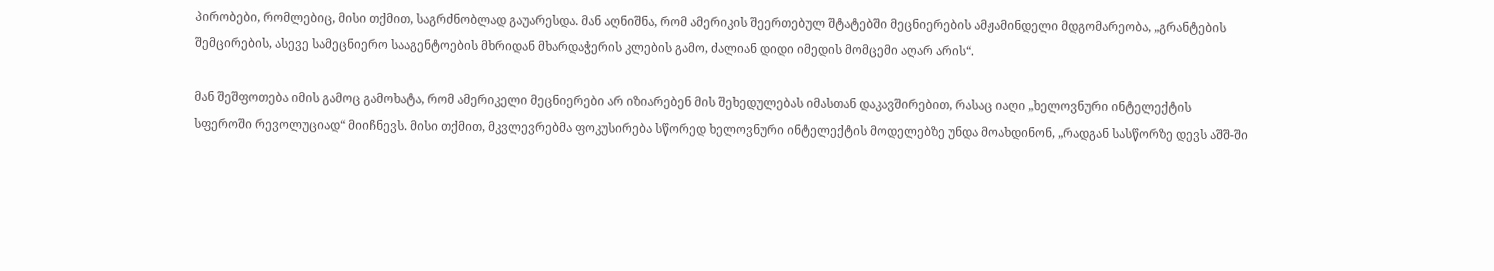პირობები, რომლებიც, მისი თქმით, საგრძნობლად გაუარესდა. მან აღნიშნა, რომ ამერიკის შეერთებულ შტატებში მეცნიერების ამჟამინდელი მდგომარეობა, „გრანტების შემცირების, ასევე სამეცნიერო სააგენტოების მხრიდან მხარდაჭერის კლების გამო, ძალიან დიდი იმედის მომცემი აღარ არის“.

მან შეშფოთება იმის გამოც გამოხატა, რომ ამერიკელი მეცნიერები არ იზიარებენ მის შეხედულებას იმასთან დაკავშირებით, რასაც იაღი „ხელოვნური ინტელექტის სფეროში რევოლუციად“ მიიჩნევს. მისი თქმით, მკვლევრებმა ფოკუსირება სწორედ ხელოვნური ინტელექტის მოდელებზე უნდა მოახდინონ, „რადგან სასწორზე დევს აშშ-ში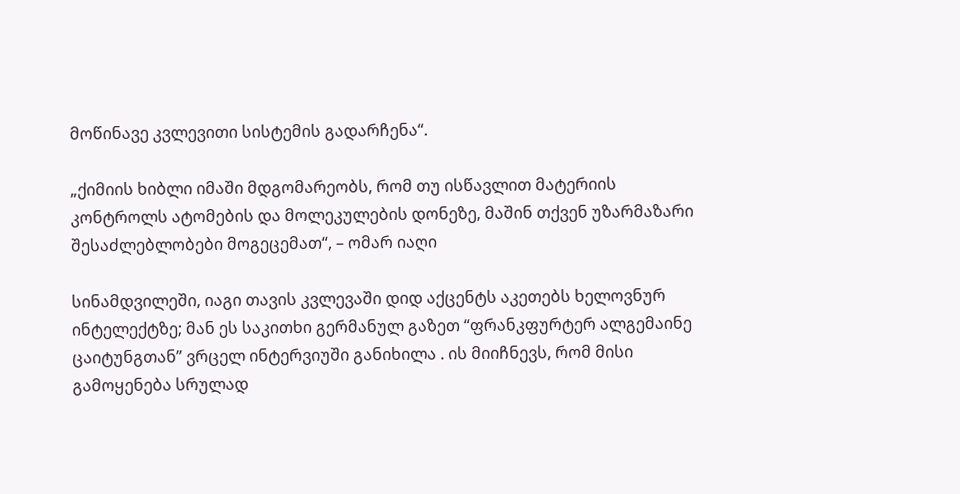მოწინავე კვლევითი სისტემის გადარჩენა“.

„ქიმიის ხიბლი იმაში მდგომარეობს, რომ თუ ისწავლით მატერიის კონტროლს ატომების და მოლეკულების დონეზე, მაშინ თქვენ უზარმაზარი შესაძლებლობები მოგეცემათ“, – ომარ იაღი

სინამდვილეში, იაგი თავის კვლევაში დიდ აქცენტს აკეთებს ხელოვნურ ინტელექტზე; მან ეს საკითხი გერმანულ გაზეთ “ფრანკფურტერ ალგემაინე ცაიტუნგთან” ვრცელ ინტერვიუში განიხილა . ის მიიჩნევს, რომ მისი გამოყენება სრულად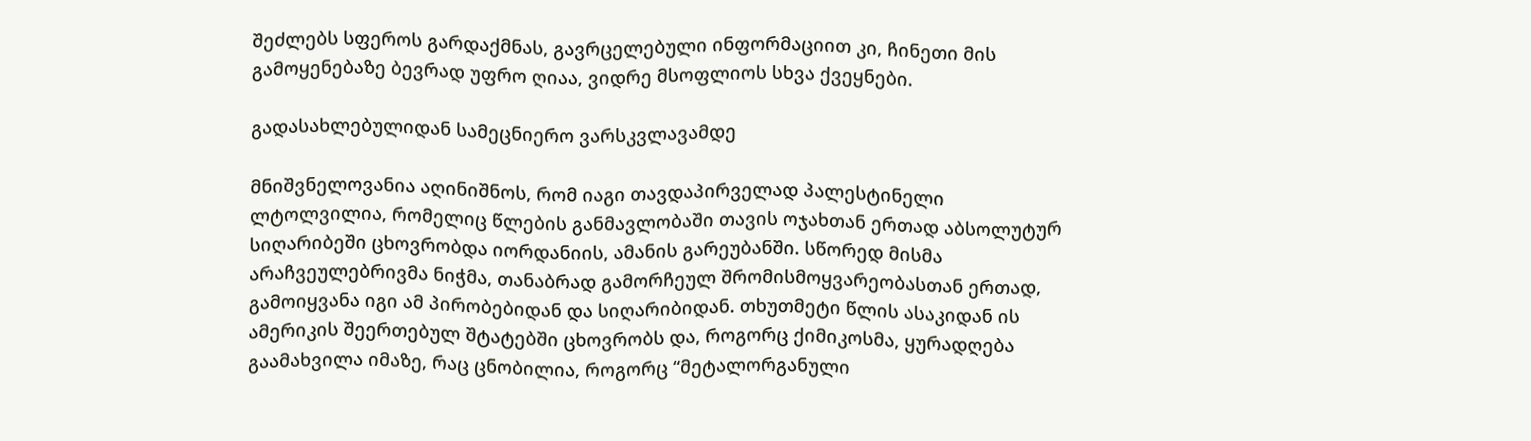შეძლებს სფეროს გარდაქმნას, გავრცელებული ინფორმაციით კი, ჩინეთი მის გამოყენებაზე ბევრად უფრო ღიაა, ვიდრე მსოფლიოს სხვა ქვეყნები.

გადასახლებულიდან სამეცნიერო ვარსკვლავამდე

მნიშვნელოვანია აღინიშნოს, რომ იაგი თავდაპირველად პალესტინელი ლტოლვილია, რომელიც წლების განმავლობაში თავის ოჯახთან ერთად აბსოლუტურ სიღარიბეში ცხოვრობდა იორდანიის, ამანის გარეუბანში. სწორედ მისმა არაჩვეულებრივმა ნიჭმა, თანაბრად გამორჩეულ შრომისმოყვარეობასთან ერთად, გამოიყვანა იგი ამ პირობებიდან და სიღარიბიდან. თხუთმეტი წლის ასაკიდან ის ამერიკის შეერთებულ შტატებში ცხოვრობს და, როგორც ქიმიკოსმა, ყურადღება გაამახვილა იმაზე, რაც ცნობილია, როგორც “მეტალორგანული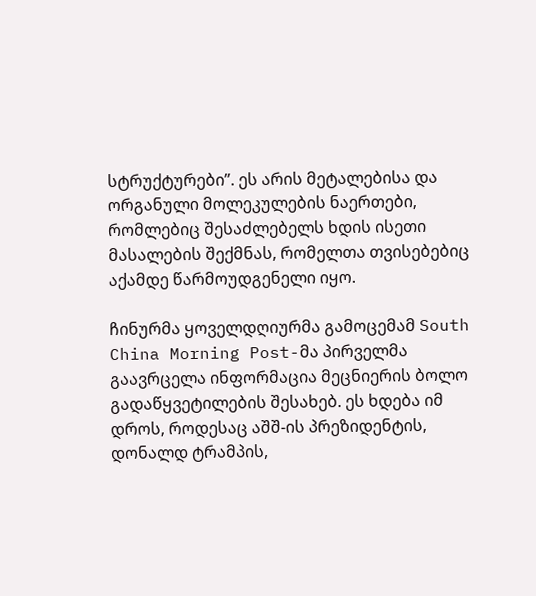სტრუქტურები”. ეს არის მეტალებისა და ორგანული მოლეკულების ნაერთები, რომლებიც შესაძლებელს ხდის ისეთი მასალების შექმნას, რომელთა თვისებებიც აქამდე წარმოუდგენელი იყო.

ჩინურმა ყოველდღიურმა გამოცემამ South China Morning Post-მა პირველმა გაავრცელა ინფორმაცია მეცნიერის ბოლო გადაწყვეტილების შესახებ. ეს ხდება იმ დროს, როდესაც აშშ-ის პრეზიდენტის, დონალდ ტრამპის,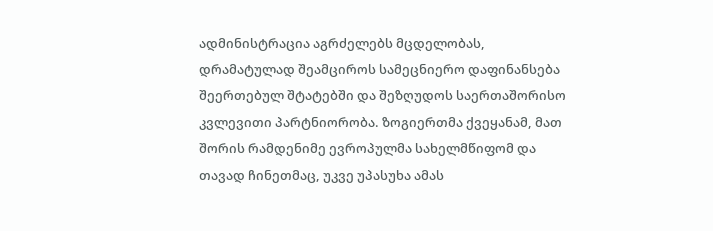ადმინისტრაცია აგრძელებს მცდელობას, დრამატულად შეამციროს სამეცნიერო დაფინანსება შეერთებულ შტატებში და შეზღუდოს საერთაშორისო კვლევითი პარტნიორობა. ზოგიერთმა ქვეყანამ, მათ შორის რამდენიმე ევროპულმა სახელმწიფომ და თავად ჩინეთმაც, უკვე უპასუხა ამას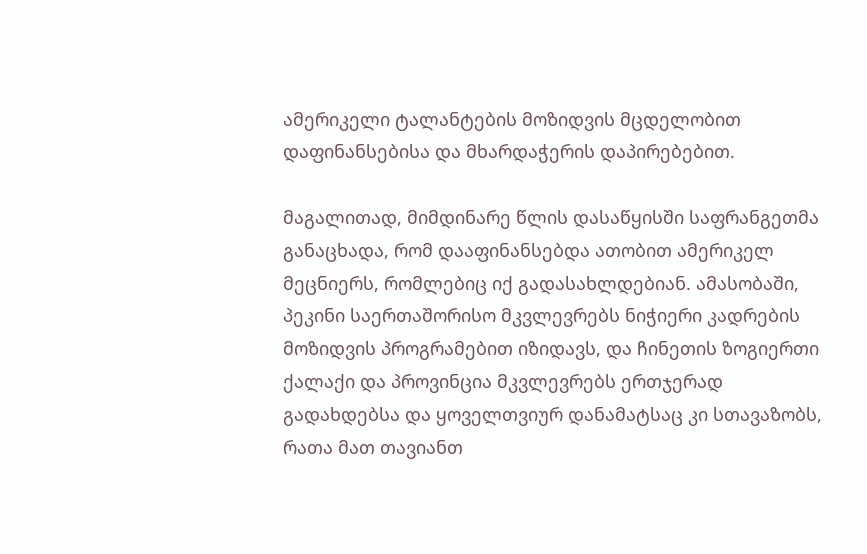ამერიკელი ტალანტების მოზიდვის მცდელობით დაფინანსებისა და მხარდაჭერის დაპირებებით.

მაგალითად, მიმდინარე წლის დასაწყისში საფრანგეთმა განაცხადა, რომ დააფინანსებდა ათობით ამერიკელ მეცნიერს, რომლებიც იქ გადასახლდებიან. ამასობაში, პეკინი საერთაშორისო მკვლევრებს ნიჭიერი კადრების მოზიდვის პროგრამებით იზიდავს, და ჩინეთის ზოგიერთი ქალაქი და პროვინცია მკვლევრებს ერთჯერად გადახდებსა და ყოველთვიურ დანამატსაც კი სთავაზობს, რათა მათ თავიანთ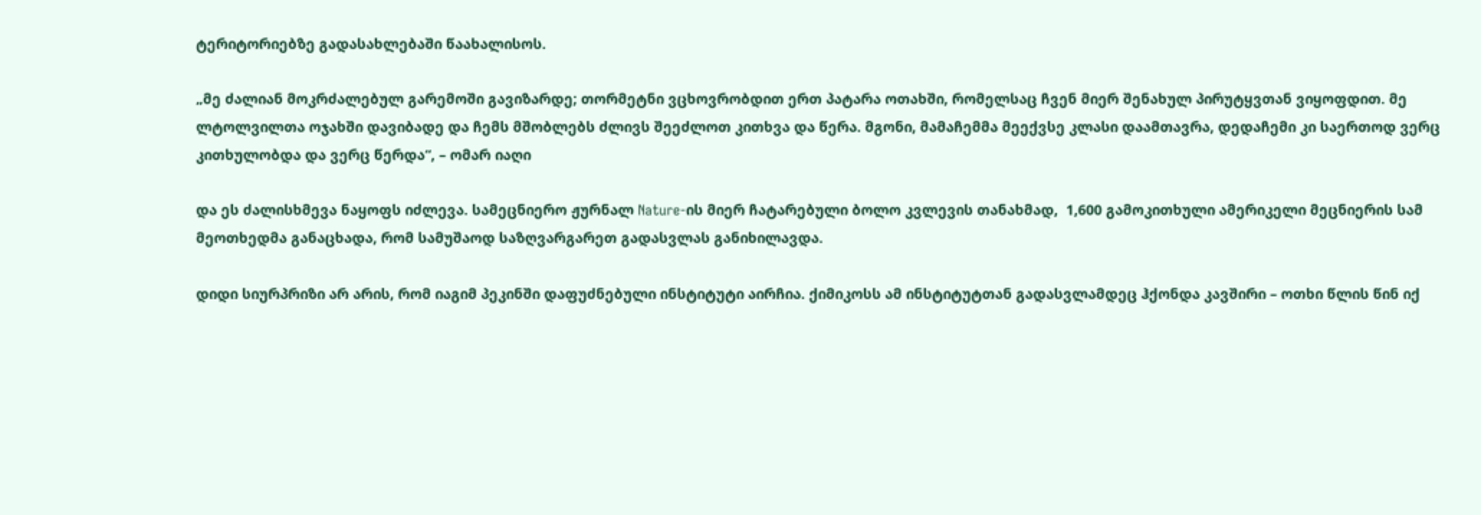ტერიტორიებზე გადასახლებაში წაახალისოს.

„მე ძალიან მოკრძალებულ გარემოში გავიზარდე; თორმეტნი ვცხოვრობდით ერთ პატარა ოთახში, რომელსაც ჩვენ მიერ შენახულ პირუტყვთან ვიყოფდით. მე ლტოლვილთა ოჯახში დავიბადე და ჩემს მშობლებს ძლივს შეეძლოთ კითხვა და წერა. მგონი, მამაჩემმა მეექვსე კლასი დაამთავრა, დედაჩემი კი საერთოდ ვერც კითხულობდა და ვერც წერდა“, – ომარ იაღი

და ეს ძალისხმევა ნაყოფს იძლევა. სამეცნიერო ჟურნალ Nature-ის მიერ ჩატარებული ბოლო კვლევის თანახმად,  1,600 გამოკითხული ამერიკელი მეცნიერის სამ მეოთხედმა განაცხადა, რომ სამუშაოდ საზღვარგარეთ გადასვლას განიხილავდა.

დიდი სიურპრიზი არ არის, რომ იაგიმ პეკინში დაფუძნებული ინსტიტუტი აირჩია. ქიმიკოსს ამ ინსტიტუტთან გადასვლამდეც ჰქონდა კავშირი – ოთხი წლის წინ იქ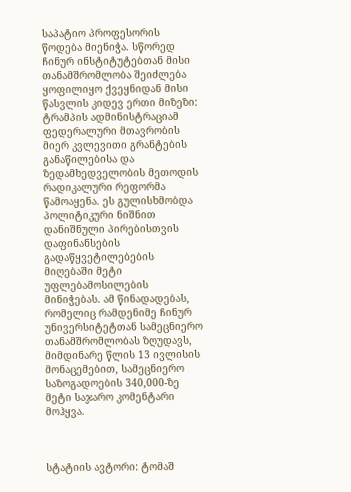საპატიო პროფესორის წოდება მიენიჭა. სწორედ ჩინურ ინსტიტუტებთან მისი თანამშრომლობა შეიძლება ყოფილიყო ქვეყნიდან მისი წასვლის კიდევ ერთი მიზეზი: ტრამპის ადმინისტრაციამ ფედერალური მთავრობის მიერ კვლევითი გრანტების განაწილებისა და ზედამხედველობის მეთოდის რადიკალური რეფორმა წამოაყენა. ეს გულისხმობდა პოლიტიკური ნიშნით დანიშნული პირებისთვის დაფინანსების გადაწყვეტილებების მიღებაში მეტი უფლებამოსილების მინიჭებას. ამ წინადადებას, რომელიც რამდენიმე ჩინურ უნივერსიტეტთან სამეცნიერო თანამშრომლობას ზღუდავს, მიმდინარე წლის 13 ივლისის მონაცემებით, სამეცნიერო საზოგადოების 340,000-ზე მეტი საჯარო კომენტარი მოჰყვა.



სტატიის ავტორი: ტომაშ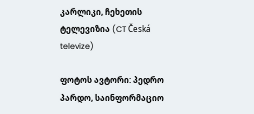კარლიკი, ჩეხეთის ტელევიზია (CT Česká televize)

ფოტოს ავტორი: პედრო პარდო, საინფორმაციო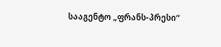სააგენტო „ფრანს-პრესი“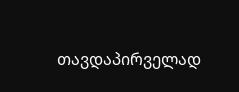თავდაპირველად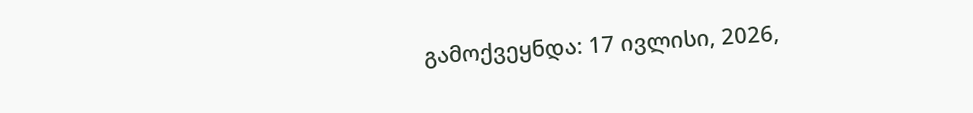გამოქვეყნდა: 17 ივლისი, 2026,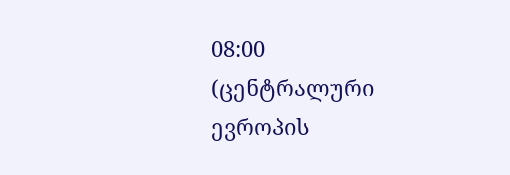08:00 (ცენტრალური ევროპის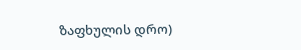ზაფხულის დრო)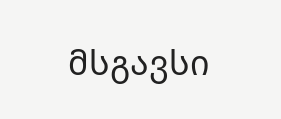მსგავსი